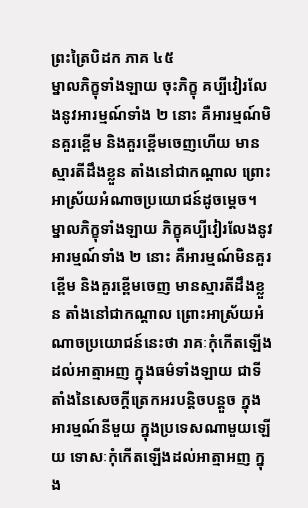ព្រះត្រៃបិដក ភាគ ៤៥
ម្នាលភិក្ខុទាំងឡាយ ចុះភិក្ខុ គប្បីវៀរលែងនូវអារម្មណ៍ទាំង ២ នោះ គឺអារម្មណ៍មិនគួរខ្ពើម និងគួរខ្ពើមចេញហើយ មានស្មារតីដឹងខ្លួន តាំងនៅជាកណ្តាល ព្រោះអាស្រ័យអំណាចប្រយោជន៍ដូចម្តេច។ ម្នាលភិក្ខុទាំងឡាយ ភិក្ខុគប្បីវៀរលែងនូវអារម្មណ៍ទាំង ២ នោះ គឺអារម្មណ៍មិនគួរខ្ពើម និងគួរខ្ពើមចេញ មានស្មារតីដឹងខ្លួន តាំងនៅជាកណ្តាល ព្រោះអាស្រ័យអំណាចប្រយោជន៍នេះថា រាគៈកុំកើតឡើងដល់អាត្មាអញ ក្នុងធម៌ទាំងឡាយ ជាទីតាំងនៃសេចក្តីត្រេកអរបន្តិចបន្តួច ក្នុងអារម្មណ៍នីមួយ ក្នុងប្រទេសណាមួយឡើយ ទោសៈកុំកើតឡើងដល់អាត្មាអញ ក្នុង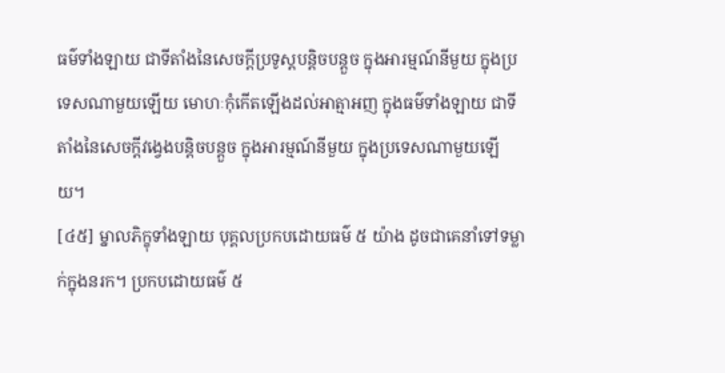ធម៌ទាំងឡាយ ជាទីតាំងនៃសេចក្តីប្រទូស្តបន្តិចបន្តួច ក្នុងអារម្មណ៍នីមួយ ក្នុងប្រទេសណាមួយឡើយ មោហៈកុំកើតឡើងដល់អាត្មាអញ ក្នុងធម៌ទាំងឡាយ ជាទីតាំងនៃសេចក្តីវង្វេងបន្តិចបន្តួច ក្នុងអារម្មណ៍នីមួយ ក្នុងប្រទេសណាមួយឡើយ។
[៤៥] ម្នាលភិក្ខុទាំងឡាយ បុគ្គលប្រកបដោយធម៌ ៥ យ៉ាង ដូចជាគេនាំទៅទម្លាក់ក្នុងនរក។ ប្រកបដោយធម៌ ៥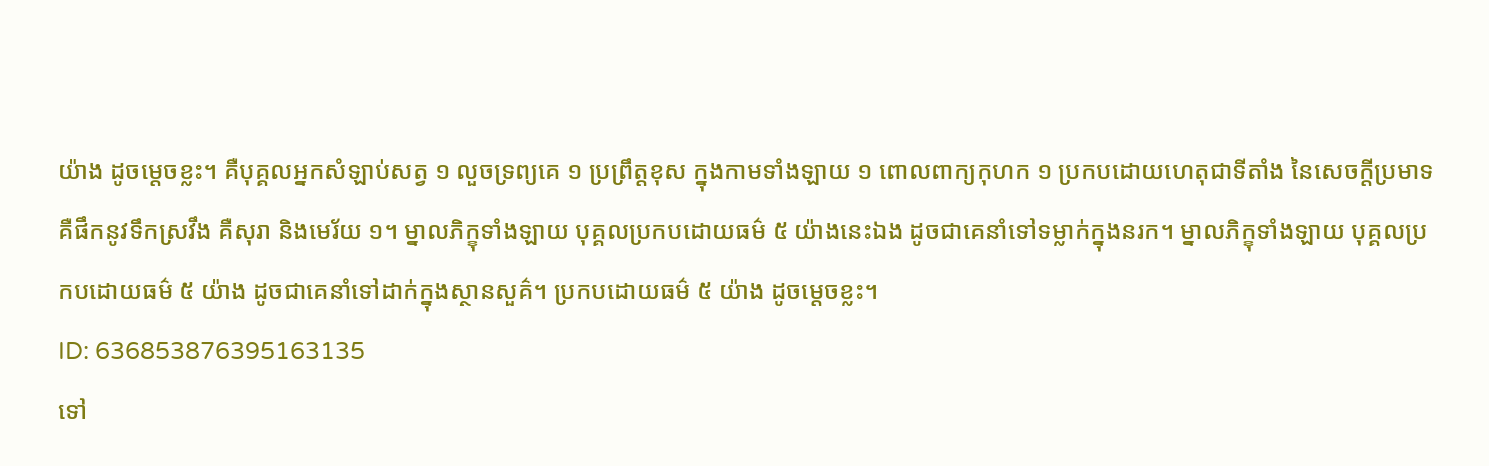យ៉ាង ដូចម្តេចខ្លះ។ គឺបុគ្គលអ្នកសំឡាប់សត្វ ១ លួចទ្រព្យគេ ១ ប្រព្រឹត្តខុស ក្នុងកាមទាំងឡាយ ១ ពោលពាក្យកុហក ១ ប្រកបដោយហេតុជាទីតាំង នៃសេចក្តីប្រមាទ គឺផឹកនូវទឹកស្រវឹង គឺសុរា និងមេរ័យ ១។ ម្នាលភិក្ខុទាំងឡាយ បុគ្គលប្រកបដោយធម៌ ៥ យ៉ាងនេះឯង ដូចជាគេនាំទៅទម្លាក់ក្នុងនរក។ ម្នាលភិក្ខុទាំងឡាយ បុគ្គលប្រកបដោយធម៌ ៥ យ៉ាង ដូចជាគេនាំទៅដាក់ក្នុងស្ថានសួគ៌។ ប្រកបដោយធម៌ ៥ យ៉ាង ដូចម្តេចខ្លះ។
ID: 636853876395163135
ទៅ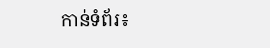កាន់ទំព័រ៖